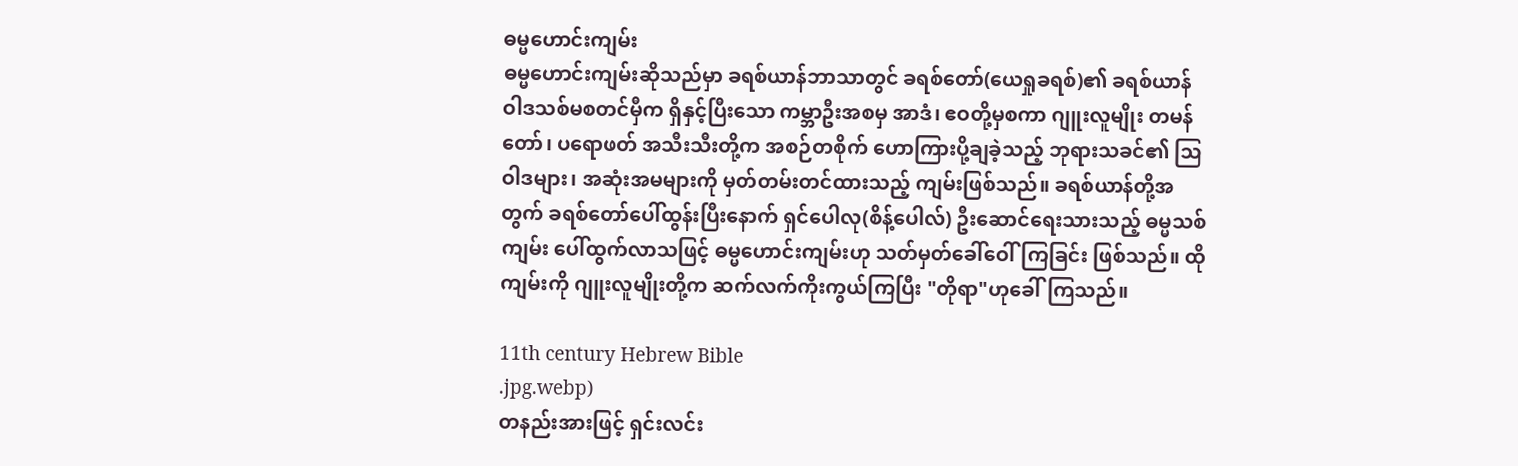ဓမ္မဟောင်းကျမ်း
ဓမ္မဟောင်းကျမ်းဆိုသည်မှာ ခရစ်ယာန်ဘာသာတွင် ခရစ်တော်(ယေရှုခရစ်)၏ ခရစ်ယာန် ဝါဒသစ်မစတင်မှီက ရှိနှင့်ပြီးသော ကမ္ဘာဦးအစမှ အာဒံ၊ ဧဝတို့မှစကာ ဂျူးလူမျိုး တမန်တော်၊ ပရောဖတ် အသီးသီးတို့က အစဉ်တစိုက် ဟောကြားပို့ချခဲ့သည့် ဘုရားသခင်၏ ဩဝါဒများ၊ အဆုံးအမများကို မှတ်တမ်းတင်ထားသည့် ကျမ်းဖြစ်သည်။ ခရစ်ယာန်တို့အတွက် ခရစ်တော်ပေါ်ထွန်းပြီးနောက် ရှင်ပေါလု(စိန့်ပေါလ်) ဦးဆောင်ရေးသားသည့် ဓမ္မသစ်ကျမ်း ပေါ်ထွက်လာသဖြင့် ဓမ္မဟောင်းကျမ်းဟု သတ်မှတ်ခေါ်ဝေါ်ကြခြင်း ဖြစ်သည်။ ထိုကျမ်းကို ဂျူးလူမျိုးတို့က ဆက်လက်ကိုးကွယ်ကြပြီး "တိုရာ"ဟုခေါ်ကြသည်။

11th century Hebrew Bible
.jpg.webp)
တနည်းအားဖြင့် ရှင်းလင်း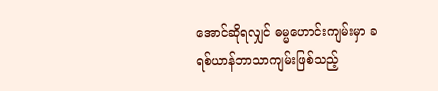အောင်ဆိုရလျှင် ဓမ္မဟောင်းကျမ်းမှာ ခရစ်ယာန်ဘာသာကျမ်းဖြစ်သည့်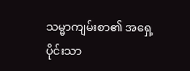သမ္မာကျမ်းစာ၏ အရှေ့ပိုင်းသာ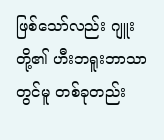ဖြစ်သော်လည်း ဂျူးတို့၏ ဟီးဘရူးဘာသာတွင်မူ တစ်ခုတည်း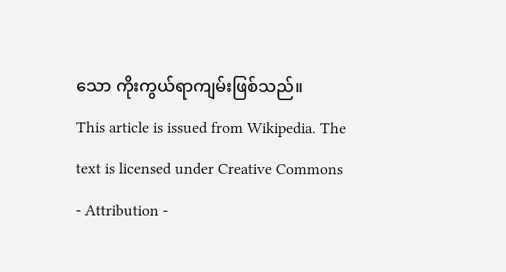သော ကိုးကွယ်ရာကျမ်းဖြစ်သည်။
This article is issued from Wikipedia. The text is licensed under Creative Commons - Attribution -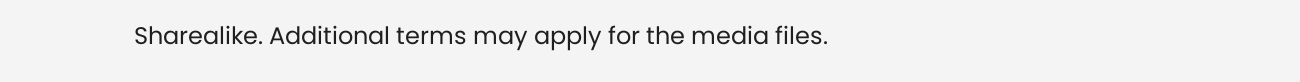Sharealike. Additional terms may apply for the media files.